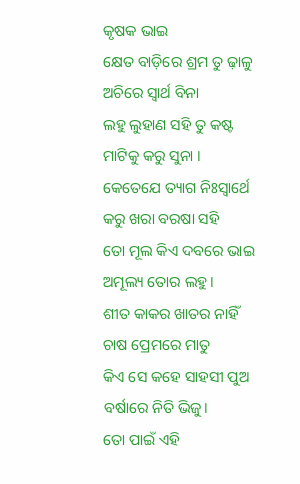କୃଷକ ଭାଇ
କ୍ଷେତ ବାଡ଼ିରେ ଶ୍ରମ ତୁ ଢ଼ାଳୁ
ଅଚିରେ ସ୍ୱାର୍ଥ ବିନା
ଲହୁ ଲୁହାଣ ସହି ତୁ କଷ୍ଟ
ମାଟିକୁ କରୁ ସୁନା ।
କେତେଯେ ତ୍ୟାଗ ନିଃସ୍ୱାର୍ଥେ
କରୁ ଖରା ବରଷା ସହି
ତୋ ମୂଲ କିଏ ଦବରେ ଭାଇ
ଅମୂଲ୍ୟ ତୋର ଲହୁ।
ଶୀତ କାକର ଖାତର ନାହିଁ
ଚାଷ ପ୍ରେମରେ ମାତୁ
କିଏ ସେ କହେ ସାହସୀ ପୁଅ
ବର୍ଷାରେ ନିତି ଭିଜୁ।
ତୋ ପାଇଁ ଏହି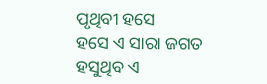ପୃଥିବୀ ହସେ
ହସେ ଏ ସାରା ଜଗତ
ହସୁଥିବ ଏ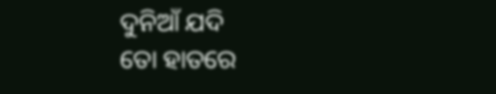ଦୁନିଆଁ ଯଦି
ତୋ ହାତରେ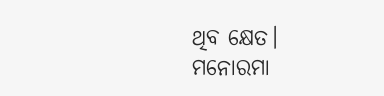ଥିବ କ୍ଷେତ।
ମନୋରମା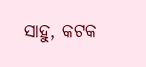ସାହୁ, କଟକ